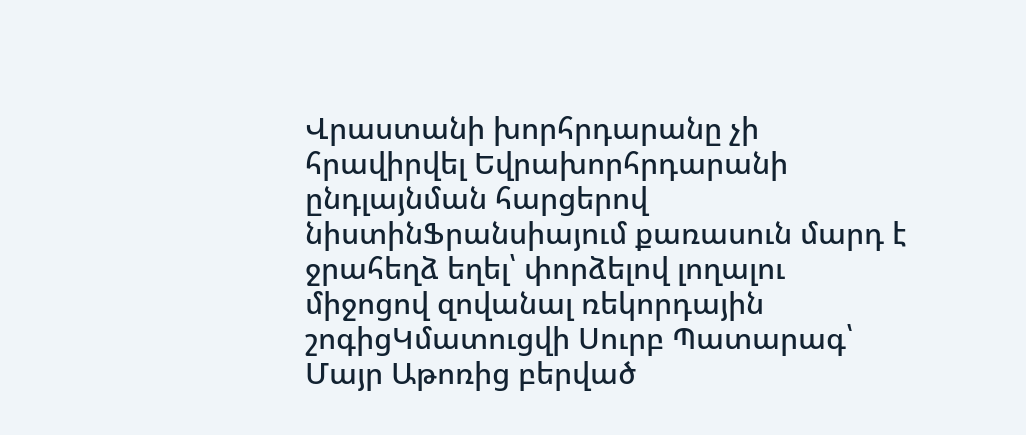Վրաստանի խորհրդարանը չի հրավիրվել Եվրախորհրդարանի ընդլայնման հարցերով նիստինՖրանսիայում քառասուն մարդ է ջրահեղձ եղել՝ փորձելով լողալու միջոցով զովանալ ռեկորդային շոգիցԿմատուցվի Սուրբ Պատարագ՝ Մայր Աթոռից բերված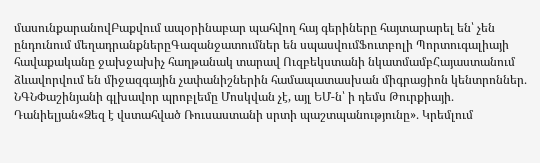մասունքարանովԲաքվում ապօրինաբար պահվող հայ գերիները հայտարարել են՝ չեն ընդունում մեղադրանքներըԳազանջատումներ են սպասվումՖուտբոլի Պորտուգալիայի հավաքականը ջախջախիչ հաղթանակ տարավ Ուզբեկստանի նկատմամբՀայաստանում ձևավորվում են միջազգային չափանիշներին համապատասխան միգրացիոն կենտրոններ․ ՆԳՆՓաշինյանի գլխավոր պրոբլեմը Մոսկվան չէ, այլ ԵՄ-ն՝ ի դեմս Թուրքիայի․ Դանիելյան«Ձեզ է վստահված Ռուսաստանի սրտի պաշտպանությունը»․ Կրեմլում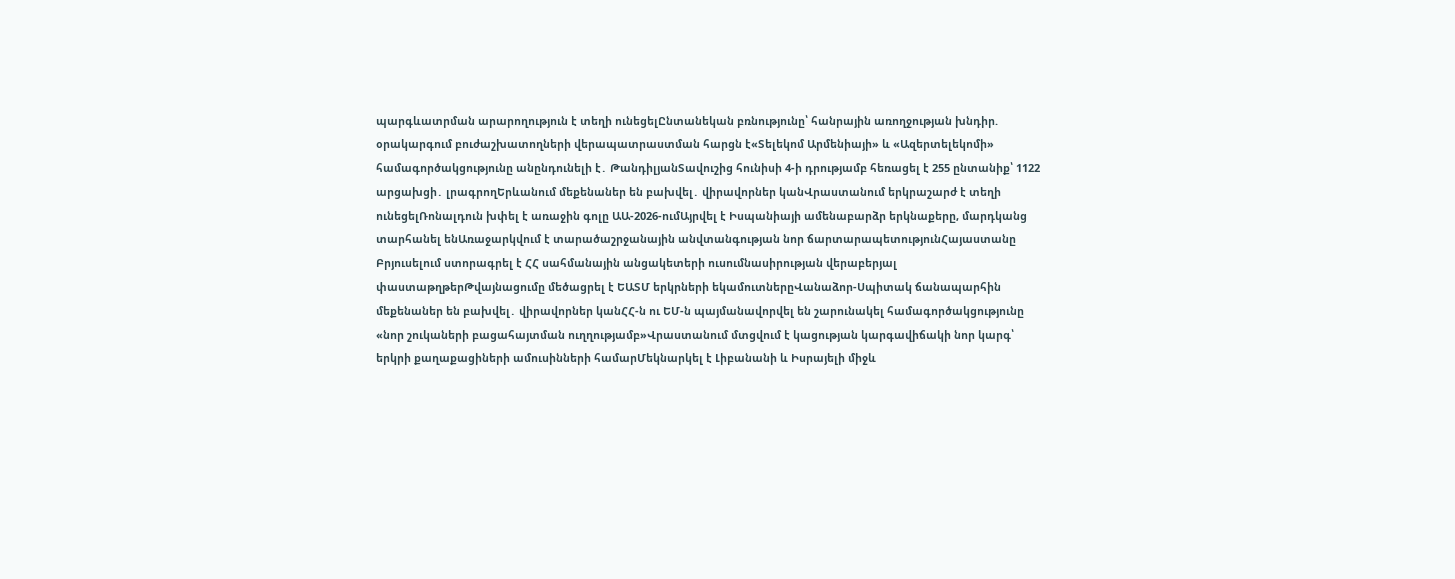պարգևատրման արարողություն է տեղի ունեցելԸնտանեկան բռնությունը՝ հանրային առողջության խնդիր. օրակարգում բուժաշխատողների վերապատրաստման հարցն է«Տելեկոմ Արմենիայի» և «Ազերտելեկոմի» համագործակցությունը անընդունելի է․ ԹանդիլյանՏավուշից հունիսի 4-ի դրությամբ հեռացել է 255 ընտանիք՝ 1122 արցախցի․ լրագրողԵրևանում մեքենաներ են բախվել․ վիրավորներ կանՎրաստանում երկրաշարժ է տեղի ունեցելՌոնալդուն խփել է առաջին գոլը ԱԱ-2026-ումԱյրվել է Իսպանիայի ամենաբարձր երկնաքերը, մարդկանց տարհանել ենԱռաջարկվում է տարածաշրջանային անվտանգության նոր ճարտարապետությունՀայաստանը Բրյուսելում ստորագրել է ՀՀ սահմանային անցակետերի ուսումնասիրության վերաբերյալ փաստաթղթերԹվայնացումը մեծացրել է ԵԱՏՄ երկրների եկամուտներըՎանաձոր-Սպիտակ ճանապարհին մեքենաներ են բախվել․ վիրավորներ կանՀՀ-ն ու ԵՄ-ն պայմանավորվել են շարունակել համագործակցությունը «նոր շուկաների բացահայտման ուղղությամբ»Վրաստանում մտցվում է կացության կարգավիճակի նոր կարգ՝ երկրի քաղաքացիների ամուսինների համարՄեկնարկել է Լիբանանի և Իսրայելի միջև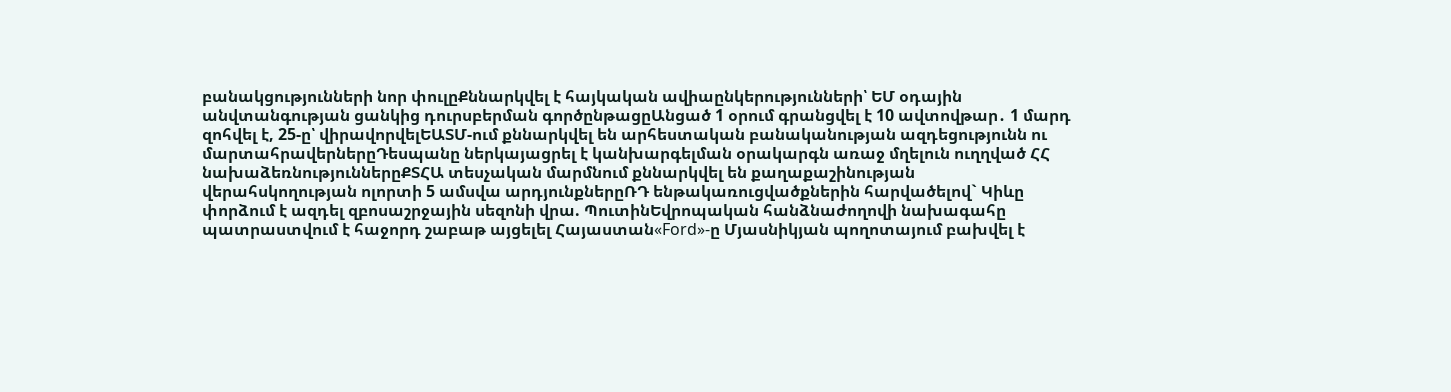բանակցությունների նոր փուլըՔննարկվել է հայկական ավիաընկերությունների՝ ԵՄ օդային անվտանգության ցանկից դուրսբերման գործընթացըԱնցած 1 օրում գրանցվել է 10 ավտովթար․ 1 մարդ զոհվել է, 25-ը՝ վիրավորվելԵԱՏՄ-ում քննարկվել են արհեստական բանականության ազդեցությունն ու մարտահրավերներըԴեսպանը ներկայացրել է կանխարգելման օրակարգն առաջ մղելուն ուղղված ՀՀ նախաձեռնություններըՔՏՀԱ տեսչական մարմնում քննարկվել են քաղաքաշինության վերահսկողության ոլորտի 5 ամսվա արդյունքներըՌԴ ենթակառուցվածքներին հարվածելով` Կիևը փորձում է ազդել զբոսաշրջային սեզոնի վրա. ՊուտինԵվրոպական հանձնաժողովի նախագահը պատրաստվում է հաջորդ շաբաթ այցելել Հայաստան«Ford»-ը Մյասնիկյան պողոտայում բախվել է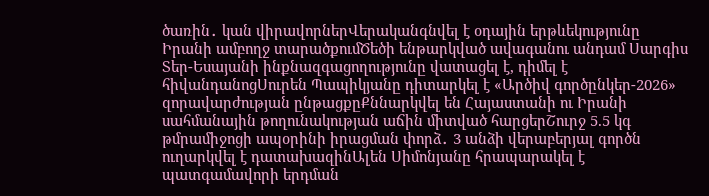ծառին․ կան վիրավորներՎերականգնվել է օդային երթևեկությունը Իրանի ամբողջ տարածքումԾեծի ենթարկված ավագանու անդամ Սարգիս Տեր-Եսայանի ինքնազգացողությունը վատացել է, դիմել է հիվանդանոցՍուրեն Պապիկյանը դիտարկել է «Արծիվ գործընկեր-2026» զորավարժության ընթացքըՔննարկվել են Հայաստանի ու Իրանի սահմանային թողունակության աճին միտված հարցերՇուրջ 5.5 կգ թմրամիջոցի ապօրինի իրացման փորձ․ 3 անձի վերաբերյալ գործն ուղարկվել է դատախազինԱլեն Սիմոնյանը հրապարակել է պատգամավորի երդման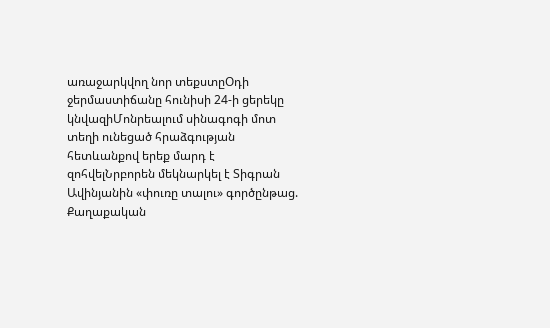առաջարկվող նոր տեքստըՕդի ջերմաստիճանը հունիսի 24-ի ցերեկը կնվազիՄոնրեալում սինագոգի մոտ տեղի ունեցած հրաձգության հետևանքով երեք մարդ է զոհվելՆրբորեն մեկնարկել է Տիգրան Ավինյանին «փուռը տալու» գործընթաց. Քաղաքական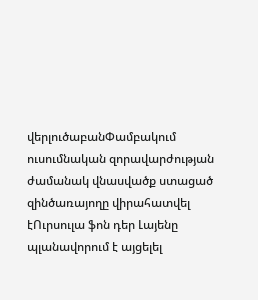վերլուծաբանՓամբակում ուսումնական զորավարժության ժամանակ վնասվածք ստացած զինծառայողը վիրահատվել էՈւրսուլա ֆոն դեր Լայենը պլանավորում է այցելել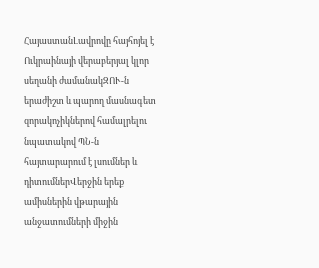ՀայաստանԼավրովը հայհոյել է Ուկրաինայի վերաբերյալ կլոր սեղանի ժամանակԶՈՒ-ն երաժիշտ և պարող մասնագետ զորակոչիկներով համալրելու նպատակով ՊՆ-ն հայտարարում է լսումներ և դիտումներՎերջին երեք ամիսներին վթարային անջատումների միջին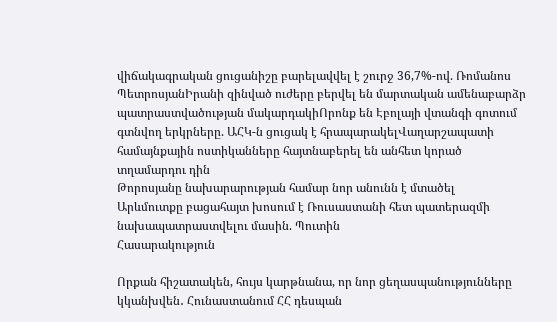վիճակագրական ցուցանիշը բարելավվել է շուրջ 36,7%-ով. Ռոմանոս ՊետրոսյանԻրանի զինված ուժերը բերվել են մարտական ամենաբարձր պատրաստվածության մակարդակիՈրոնք են Էբոլայի վտանգի գոտում գտնվող երկրները. ԱՀԿ-ն ցուցակ է հրապարակելՎաղարշապատի համայնքային ոստիկանները հայտնաբերել են անհետ կորած տղամարդու դին
Թորոսյանը նախարարության համար նոր անունն է մտածել
Արևմուտքը բացահայտ խոսում է Ռուսաստանի հետ պատերազմի նախապատրաստվելու մասին. Պուտին
Հասարակություն

Որքան հիշատակեն, հույս կարթնանա, որ նոր ցեղասպանությունները կկանխվեն․ Հունաստանում ՀՀ դեսպան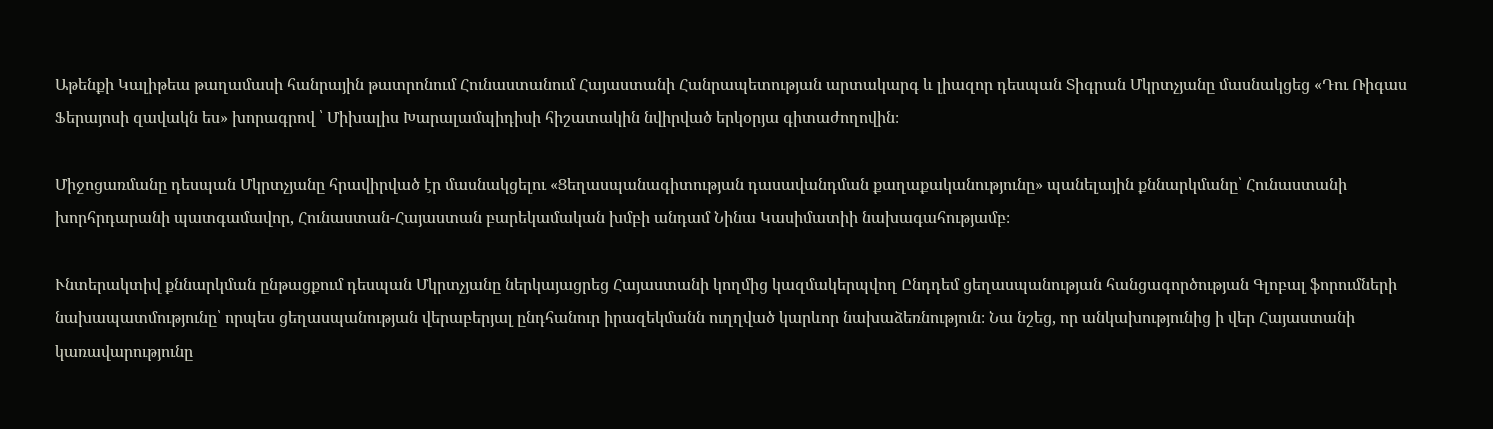Աթենքի Կալիթեա թաղամասի հանրային թատրոնում Հունաստանում Հայաստանի Հանրապետության արտակարգ և լիազոր դեսպան Տիգրան Մկրտչյանը մասնակցեց «Դու Ռիգաս Ֆերայոսի զավակն ես» խորագրով ՝ Միխալիս Խարալամպիդիսի հիշատակին նվիրված երկօրյա գիտաժողովին։

Միջոցառմանը դեսպան Մկրտչյանը հրավիրված էր մասնակցելու «Ցեղասպանագիտության դասավանդման քաղաքականությունը» պանելային քննարկմանը՝ Հունաստանի խորհրդարանի պատգամավոր, Հունաստան-Հայաստան բարեկամական խմբի անդամ Նինա Կասիմատիի նախագահությամբ։

Ւնտերակտիվ քննարկման ընթացքում դեսպան Մկրտչյանը ներկայացրեց Հայաստանի կողմից կազմակերպվող Ընդդեմ ցեղասպանության հանցագործության Գլոբալ ֆորումների նախապատմությունը՝ որպես ցեղասպանության վերաբերյալ ընդհանուր իրազեկմանն ուղղված կարևոր նախաձեռնություն։ Նա նշեց, որ անկախությունից ի վեր Հայաստանի կառավարությունը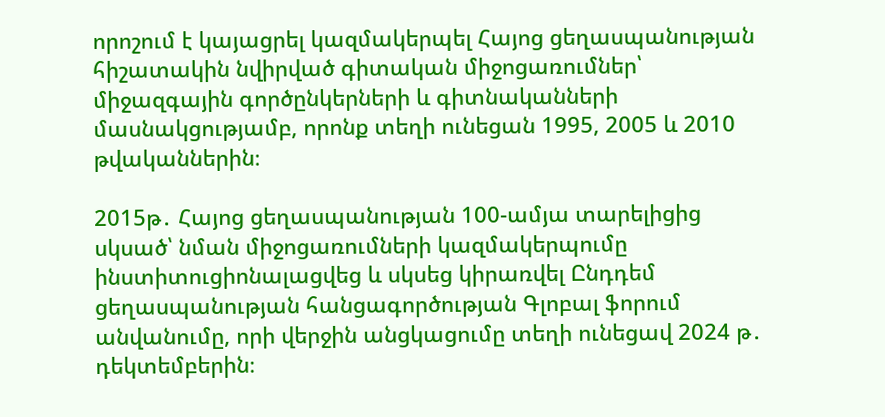որոշում է կայացրել կազմակերպել Հայոց ցեղասպանության հիշատակին նվիրված գիտական միջոցառումներ՝ միջազգային գործընկերների և գիտնականների մասնակցությամբ, որոնք տեղի ունեցան 1995, 2005 և 2010 թվականներին։

2015թ․ Հայոց ցեղասպանության 100-ամյա տարելիցից սկսած՝ նման միջոցառումների կազմակերպումը ինստիտուցիոնալացվեց և սկսեց կիրառվել Ընդդեմ ցեղասպանության հանցագործության Գլոբալ ֆորում անվանումը, որի վերջին անցկացումը տեղի ունեցավ 2024 թ․ դեկտեմբերին։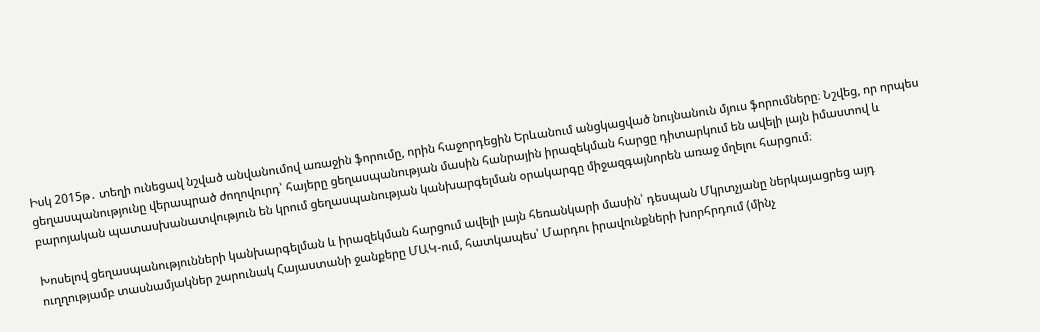Իսկ 2015թ․ տեղի ունեցավ նշված անվանումով առաջին ֆորումը, որին հաջորդեցին Երևանում անցկացված նույնանուն մյուս ֆորումները։ Նշվեց, որ որպես ցեղասպանությունը վերապրած ժողովուրդ՝ հայերը ցեղասպանության մասին հանրային իրազեկման հարցը դիտարկում են ավելի լայն իմաստով և բարոյական պատասխանատվություն են կրում ցեղասպանության կանխարգելման օրակարգը միջազգայնորեն առաջ մղելու հարցում։

Խոսելով ցեղասպանությունների կանխարգելման և իրազեկման հարցում ավելի լայն հեռանկարի մասին՝ դեսպան Մկրտչյանը ներկայացրեց այդ ուղղությամբ տասնամյակներ շարունակ Հայաստանի ջանքերը ՄԱԿ-ում, հատկապես՝ Մարդու իրավունքների խորհրդում (մինչ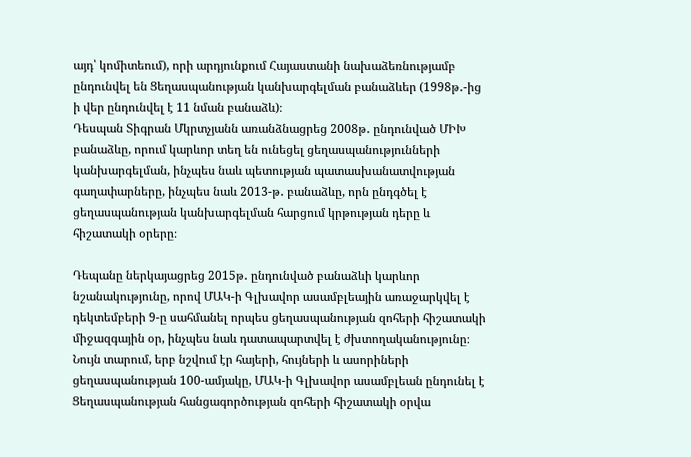այդ՝ կոմիտեում), որի արդյունքում Հայաստանի նախաձեռնությամբ ընդունվել են Ցեղասպանության կանխարգելման բանաձևեր (1998թ․-ից ի վեր ընդունվել է 11 նման բանաձև)։
Դեսպան Տիգրան Մկրտչյանն առանձնացրեց 2008թ․ ընդունված ՄԻԽ բանաձևը, որում կարևոր տեղ են ունեցել ցեղասպանությունների կանխարգելման, ինչպես նաև պետության պատասխանատվության գաղափարները, ինչպես նաև 2013-թ․ բանաձևը, որն ընդգծել է ցեղասպանության կանխարգելման հարցում կրթության դերը և հիշատակի օրերը։

Դեպանը ներկայացրեց 2015թ․ ընդունված բանաձևի կարևոր նշանակությունը, որով ՄԱԿ-ի Գլխավոր ասամբլեային առաջարկվել է դեկտեմբերի 9-ը սահմանել որպես ցեղասպանության զոհերի հիշատակի միջազգային օր, ինչպես նաև դատապարտվել է ժխտողականությունը։ Նույն տարում, երբ նշվում էր հայերի, հույների և ասորիների ցեղասպանության 100-ամյակը, ՄԱԿ-ի Գլխավոր ասամբլեան ընդունել է Ցեղասպանության հանցագործության զոհերի հիշատակի օրվա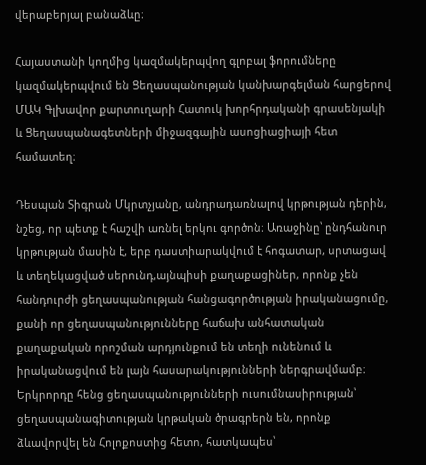վերաբերյալ բանաձևը։

Հայաստանի կողմից կազմակերպվող գլոբալ ֆորումները կազմակերպվում են Ցեղասպանության կանխարգելման հարցերով ՄԱԿ Գլխավոր քարտուղարի Հատուկ խորհրդականի գրասենյակի և Ցեղասպանագետների միջազգային ասոցիացիայի հետ համատեղ։

Դեսպան Տիգրան Մկրտչյանը, անդրադառնալով կրթության դերին, նշեց, որ պետք է հաշվի առնել երկու գործոն։ Առաջինը՝ ընդհանուր կրթության մասին է, երբ դաստիարակվում է հոգատար, սրտացավ և տեղեկացված սերունդ,այնպիսի քաղաքացիներ, որոնք չեն հանդուրժի ցեղասպանության հանցագործության իրականացումը, քանի որ ցեղասպանությունները հաճախ անհատական քաղաքական որոշման արդյունքում են տեղի ունենում և իրականացվում են լայն հասարակությունների ներգրավմամբ։ Երկրորդը հենց ցեղասպանությունների ուսումնասիրության՝ ցեղասպանագիտության կրթական ծրագրերն են, որոնք ձևավորվել են Հոլոքոստից հետո, հատկապես՝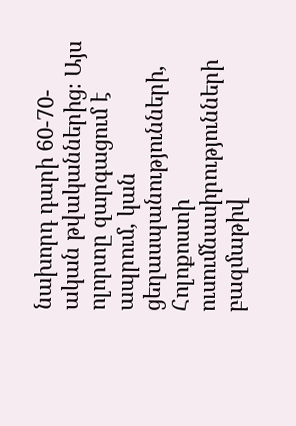նախորդ դարի 60-70-ական թվականներից։ Այս ոլորտը զարգացում է ապրում, կան ցեղասպանությունների, Հոլոքոստի ուսումնասիրությունների բազմաթիվ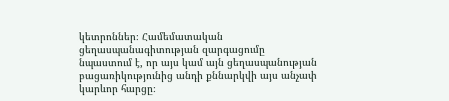կետրոններ։ Համեմատական ցեղասպանագիտության զարգացումը նպաստում է, որ այս կամ այն ցեղասպանության բացառիկությունից անդի քննարկվի այս անչափ կարևոր հարցը։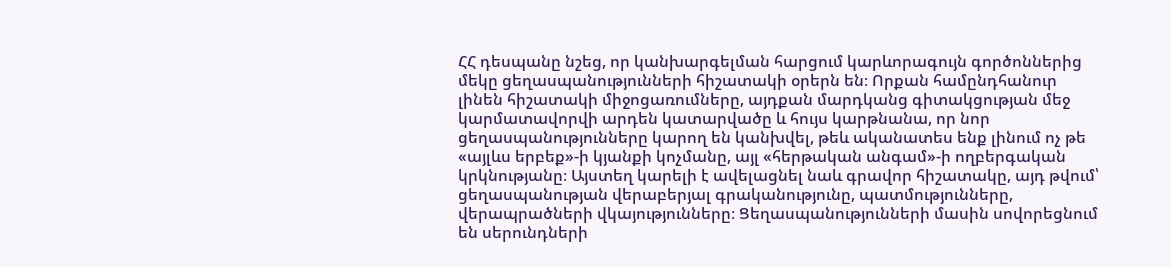ՀՀ դեսպանը նշեց, որ կանխարգելման հարցում կարևորագույն գործոններից մեկը ցեղասպանությունների հիշատակի օրերն են։ Որքան համընդհանուր լինեն հիշատակի միջոցառումները, այդքան մարդկանց գիտակցության մեջ կարմատավորվի արդեն կատարվածը և հույս կարթնանա, որ նոր ցեղասպանությունները կարող են կանխվել, թեև ականատես ենք լինում ոչ թե «այլևս երբեք»-ի կյանքի կոչմանը, այլ «հերթական անգամ»-ի ողբերգական կրկնությանը։ Այստեղ կարելի է ավելացնել նաև գրավոր հիշատակը, այդ թվում՝ ցեղասպանության վերաբերյալ գրականությունը, պատմությունները, վերապրածների վկայությունները։ Ցեղասպանությունների մասին սովորեցնում են սերունդների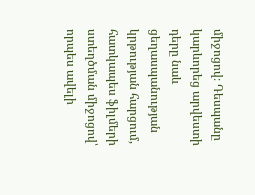միջոցով։ Դեսպանը կարևորեց արվեստի դերը նաև ցեղասպանության կրթության հարցում, հատկապես ֆիլմերի ստեղծման միջոցով՝ որպես ավելի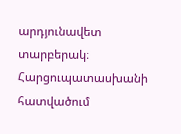արդյունավետ տարբերակ։
Հարցուպատասխանի հատվածում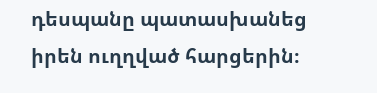դեսպանը պատասխանեց իրեն ուղղված հարցերին։